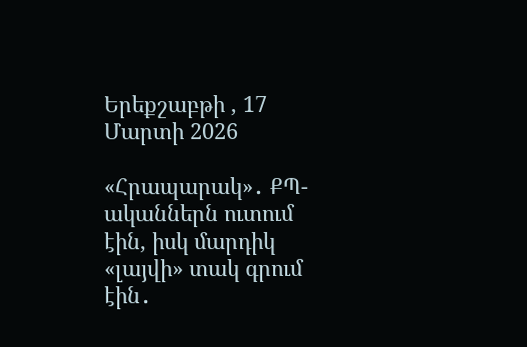Երեքշաբթի , 17 Մարտի 2026

«Հրապարակ»․ ՔՊ-ականներն ուտում էին, իսկ մարդիկ «լայվի» տակ գրում էին․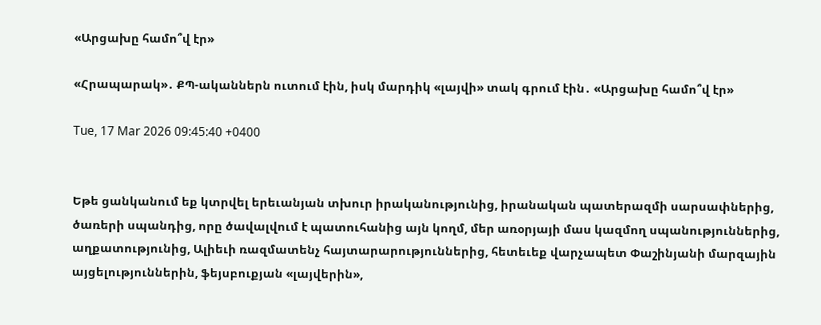«Արցախը համո՞վ էր»

«Հրապարակ»․ ՔՊ-ականներն ուտում էին, իսկ մարդիկ «լայվի» տակ գրում էին․ «Արցախը համո՞վ էր»

Tue, 17 Mar 2026 09:45:40 +0400


Եթե ցանկանում եք կտրվել երեւանյան տխուր իրականությունից, իրանական պատերազմի սարսափներից, ծառերի սպանդից, որը ծավալվում է պատուհանից այն կողմ, մեր առօրյայի մաս կազմող սպանություններից, աղքատությունից, Ալիեւի ռազմատենչ հայտարարություններից, հետեւեք վարչապետ Փաշինյանի մարզային այցելություններին, ֆեյսբուքյան «լայվերին»,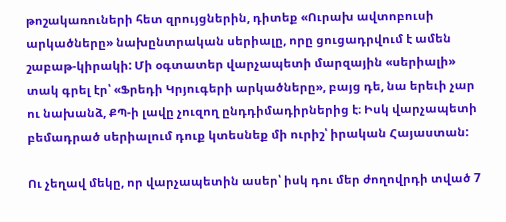թոշակառուների հետ զրույցներին, դիտեք «Ուրախ ավտոբուսի արկածները» նախընտրական սերիալը, որը ցուցադրվում է ամեն շաբաթ-կիրակի: Մի օգտատեր վարչապետի մարզային «սերիալի» տակ գրել էր՝ «Ֆրեդի Կրյուգերի արկածները», բայց դե, նա երեւի չար ու նախանձ, ՔՊ-ի լավը չուզող ընդդիմադիրներից է։ Իսկ վարչապետի բեմադրած սերիալում դուք կտեսնեք մի ուրիշ՝ իրական Հայաստան:

Ու չեղավ մեկը, որ վարչապետին ասեր՝ իսկ դու մեր ժողովրդի տված 7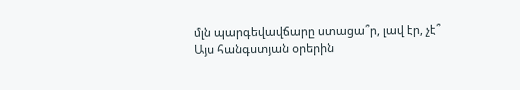մլն պարգեվավճարը ստացա՞ր, լավ էր, չէ՞
Այս հանգստյան օրերին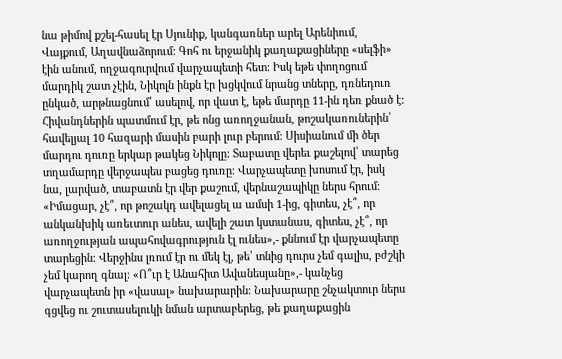նա թիմով քշել-հասել էր Սյունիք, կանգառներ արել Արենիում, Վայքում, Աղավնաձորում: Գոհ ու երջանիկ քաղաքացիները «սելֆի» էին անում, ողջագուրվում վարչապետի հետ: Իսկ եթե փողոցում մարդիկ շատ չէին, Նիկոլն ինքն էր խցկվում նրանց տները, դռնեդուռ ընկած, արթնացնում՝ ասելով, որ վատ է, եթե մարդը 11-ին դեռ քնած է: Հիվանդներին պատմում էր, թե ոնց առողջանան, թոշակառուներին՝ հավելյալ 10 հազարի մասին բարի լուր բերում։ Սիսիանում մի ծեր մարդու դուռը երկար թակեց Նիկոլը: Տաբատը վերեւ քաշելով՝ տարեց տղամարդը վերջապես բացեց դուռը։ Վարչապետը խոսում էր, իսկ նա, լարված, տաբատն էր վեր քաշում, վերնաշապիկը ներս հրում։ «Իմացար, չէ՞, որ թոշակդ ավելացել ա ամսի 1-ից, գիտես, չէ՞, որ անկանխիկ առեւտուր անես, ավելի շատ կստանաս, գիտես, չէ՞, որ առողջության ապահովագրություն էլ ունես»,- քննում էր վարչապետը տարեցին։ Վերջինս լռում էր ու մեկ էլ, թե՝ տնից դուրս չեմ գալիս, բժշկի չեմ կարող գնալ։ «Ո՞ւր է Անահիտ Ավանեսյանը»,- կանչեց վարչապետն իր «վասալ» նախարարին։ Նախարարը շնչակտուր ներս գցվեց ու շուտասելուկի նման արտաբերեց, թե քաղաքացին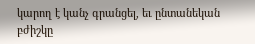կարող է կանչ գրանցել, եւ ընտանեկան բժիշկը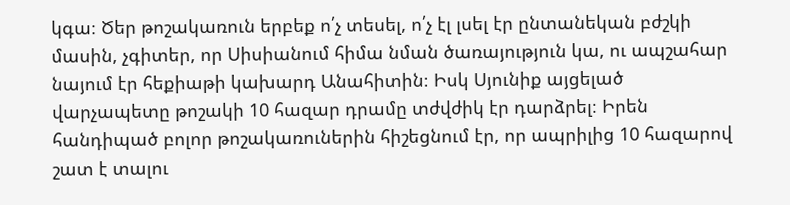կգա։ Ծեր թոշակառուն երբեք ո՛չ տեսել, ո՛չ էլ լսել էր ընտանեկան բժշկի մասին, չգիտեր, որ Սիսիանում հիմա նման ծառայություն կա, ու ապշահար նայում էր հեքիաթի կախարդ Անահիտին։ Իսկ Սյունիք այցելած վարչապետը թոշակի 10 հազար դրամը տժվժիկ էր դարձրել։ Իրեն հանդիպած բոլոր թոշակառուներին հիշեցնում էր, որ ապրիլից 10 հազարով շատ է տալու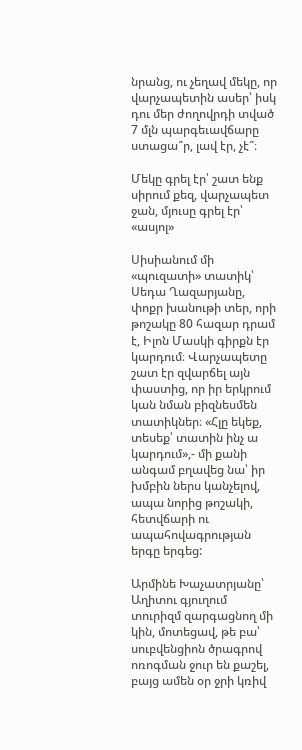նրանց, ու չեղավ մեկը, որ վարչապետին ասեր՝ իսկ դու մեր ժողովրդի տված 7 մլն պարգեւավճարը ստացա՞ր, լավ էր, չէ՞։

Մեկը գրել էր՝ շատ ենք սիրում քեզ, վարչապետ ջան, մյուսը գրել էր՝ «ասյոլ»

Սիսիանում մի «պուզատի» տատիկ՝ Սեդա Ղազարյանը, փոքր խանութի տեր, որի թոշակը 80 հազար դրամ է, Իլոն Մասկի գիրքն էր կարդում։ Վարչապետը շատ էր զվարճել այն փաստից, որ իր երկրում կան նման բիզնեսմեն տատիկներ։ «Հլը եկեք, տեսեք՝ տատին ինչ ա կարդում»,- մի քանի անգամ բղավեց նա՝ իր խմբին ներս կանչելով, ապա նորից թոշակի, հետվճարի ու ապահովագրության երգը երգեց:

Արմինե Խաչատրյանը՝ Աղիտու գյուղում տուրիզմ զարգացնող մի կին, մոտեցավ, թե բա՝ սուբվենցիոն ծրագրով ոռոգման ջուր են քաշել, բայց ամեն օր ջրի կռիվ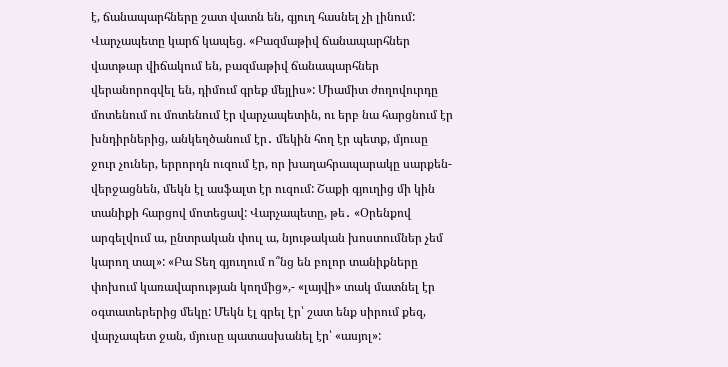է, ճանապարհները շատ վատն են, գյուղ հասնել չի լինում: Վարչապետը կարճ կապեց. «Բազմաթիվ ճանապարհներ վատթար վիճակում են, բազմաթիվ ճանապարհներ վերանորոգվել են, դիմում գրեք մեյլիս»: Միամիտ ժողովուրդը մոտենում ու մոտենում էր վարչապետին, ու երբ նա հարցնում էր խնդիրներից, անկեղծանում էր․ մեկին հող էր պետք, մյուսը ջուր չուներ, երրորդն ուզում էր, որ խաղահրապարակը սարքեն-վերջացնեն, մեկն էլ ասֆալտ էր ուզում: Շաքի գյուղից մի կին տանիքի հարցով մոտեցավ: Վարչապետը, թե․ «Օրենքով արգելվում ա, ընտրական փուլ ա, նյութական խոստումներ չեմ կարող տալ»: «Բա Տեղ գյուղում ո՞նց են բոլոր տանիքները փոխում կառավարության կողմից»,- «լայվի» տակ մատնել էր օգտատերերից մեկը: Մեկն էլ գրել էր՝ շատ ենք սիրում քեզ, վարչապետ ջան, մյուսը պատասխանել էր՝ «ասյոլ»: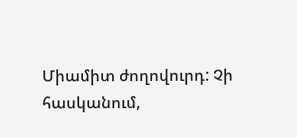Միամիտ ժողովուրդ: Չի հասկանում,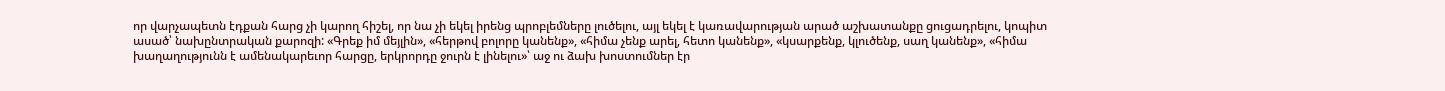որ վարչապետն էդքան հարց չի կարող հիշել, որ նա չի եկել իրենց պրոբլեմները լուծելու, այլ եկել է կառավարության արած աշխատանքը ցուցադրելու, կոպիտ ասած՝ նախընտրական քարոզի: «Գրեք իմ մեյլին», «հերթով բոլորը կանենք», «հիմա չենք արել, հետո կանենք», «կսարքենք, կլուծենք, սաղ կանենք», «հիմա խաղաղությունն է ամենակարեւոր հարցը, երկրորդը ջուրն է լինելու»՝ աջ ու ձախ խոստումներ էր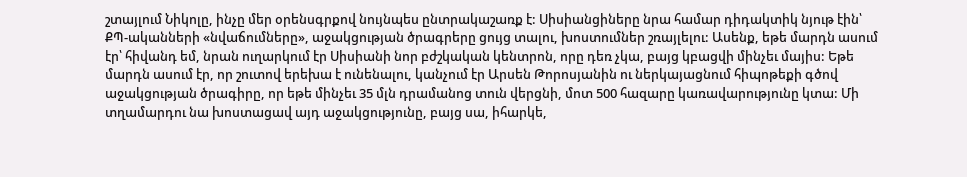շտայլում Նիկոլը, ինչը մեր օրենսգրքով նույնպես ընտրակաշառք է: Սիսիանցիները նրա համար դիդակտիկ նյութ էին՝ ՔՊ-ականների «նվաճումները», աջակցության ծրագրերը ցույց տալու, խոստումներ շռայլելու: Ասենք, եթե մարդն ասում էր՝ հիվանդ եմ, նրան ուղարկում էր Սիսիանի նոր բժշկական կենտրոն, որը դեռ չկա, բայց կբացվի մինչեւ մայիս: Եթե մարդն ասում էր, որ շուտով երեխա է ունենալու, կանչում էր Արսեն Թորոսյանին ու ներկայացնում հիպոթեքի գծով աջակցության ծրագիրը, որ եթե մինչեւ 35 մլն դրամանոց տուն վերցնի, մոտ 500 հազարը կառավարությունը կտա: Մի տղամարդու նա խոստացավ այդ աջակցությունը, բայց սա, իհարկե,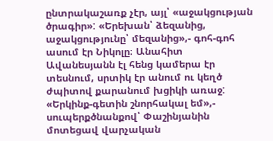ընտրակաշառք չէր, այլ՝ «աջակցության ծրագիր»: «Երեխան՝ ձեզանից, աջակցությունը՝ մեզանից»,- գոհ-գոհ ասում էր Նիկոլը։ Անահիտ Ավանեսյանն էլ հենց կամերա էր տեսնում, սրտիկ էր անում ու կեղծ ժպիտով քարանում խցիկի առաջ: «Երկինք-գետին շնորհակալ եմ»,- սուպերքծնանքով՝ Փաշինյանին մոտեցավ վարչական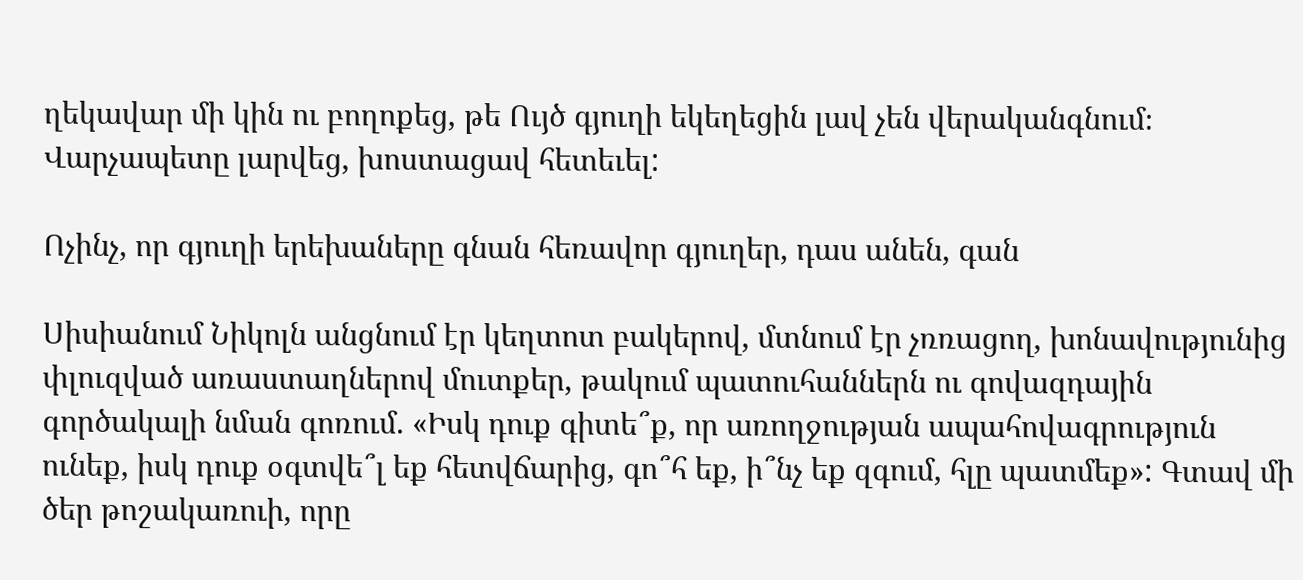ղեկավար մի կին ու բողոքեց, թե Ույծ գյուղի եկեղեցին լավ չեն վերականգնում։ Վարչապետը լարվեց, խոստացավ հետեւել:

Ոչինչ, որ գյուղի երեխաները գնան հեռավոր գյուղեր, դաս անեն, գան

Սիսիանում Նիկոլն անցնում էր կեղտոտ բակերով, մտնում էր չռռացող, խոնավությունից փլուզված առաստաղներով մուտքեր, թակում պատուհաններն ու գովազդային գործակալի նման գոռում. «Իսկ դուք գիտե՞ք, որ առողջության ապահովագրություն ունեք, իսկ դուք օգտվե՞լ եք հետվճարից, գո՞հ եք, ի՞նչ եք զգում, հլը պատմեք»: Գտավ մի ծեր թոշակառուի, որը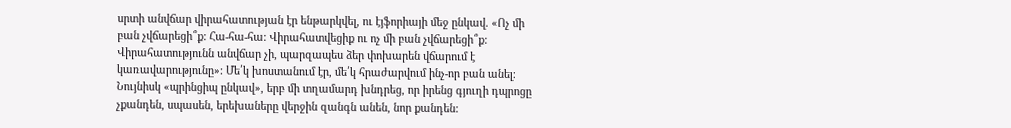սրտի անվճար վիրահատության էր ենթարկվել, ու էյֆորիայի մեջ ընկավ. «Ոչ մի բան չվճարեցի՞ք: Հա-հա-հա: Վիրահատվեցիք ու ոչ մի բան չվճարեցի՞ք: Վիրահատությունն անվճար չի, պարզապես ձեր փոխարեն վճարում է կառավարությունը»: Մե՛կ խոստանում էր, մե՛կ հրաժարվում ինչ-որ բան անել։ Նույնիսկ «պրինցիպ ընկավ», երբ մի տղամարդ խնդրեց, որ իրենց գյուղի դպրոցը չքանդեն, սպասեն, երեխաները վերջին զանգն անեն, նոր քանդեն: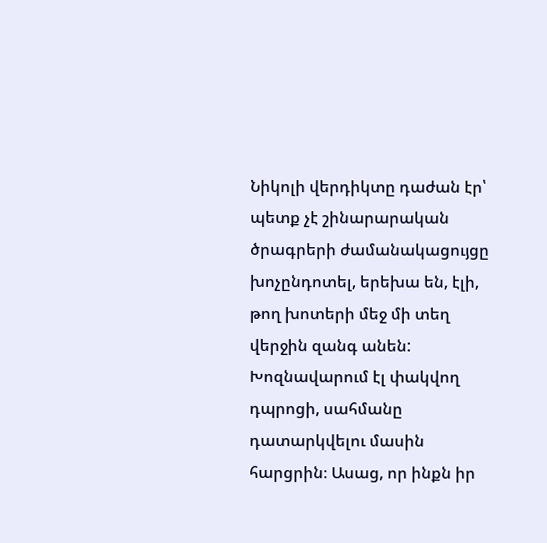Նիկոլի վերդիկտը դաժան էր՝ պետք չէ շինարարական ծրագրերի ժամանակացույցը խոչընդոտել, երեխա են, էլի, թող խոտերի մեջ մի տեղ վերջին զանգ անեն: Խոզնավարում էլ փակվող դպրոցի, սահմանը դատարկվելու մասին հարցրին։ Ասաց, որ ինքն իր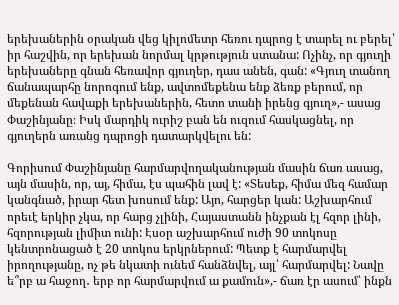երեխաներին օրական վեց կիլոմետր հեռու դպրոց է տարել ու բերել՝ իր հաշվին, որ երեխան նորմալ կրթություն ստանա: Ոչինչ, որ գյուղի երեխաները գնան հեռավոր գյուղեր, դաս անեն, գան: «Գյուղ տանող ճանապարհը նորոգում ենք, ավտոմեքենա ենք ձեռք բերում, որ մեքենան հավաքի երեխաներին, հետո տանի իրենց գյուղ»,- ասաց Փաշինյանը։ Իսկ մարդիկ ուրիշ բան են ուզում հասկացնել, որ գյուղերն առանց դպրոցի դատարկվելու են:

Գորիսում Փաշինյանը հարմարվողականության մասին ճառ ասաց, այն մասին, որ, այ, հիմա, էս պահին լավ է: «Տեսեք, հիմա մեզ համար կանգնած, իրար հետ խոսում ենք: Այո, հարցեր կան: Աշխարհում որեւէ երկիր չկա, որ հարց չլինի, Հայաստանն ինչքան էլ հզոր լինի, հզորության լիմիտ ունի: Էսօր աշխարհում ուժի 90 տոկոսը կենտրոնացած է 20 տոկոս երկրներում: Պետք է հարմարվել իրողությանը, ոչ թե նկատի ունեմ հանձնվել, այլ՝ հարմարվել: Նավը ե՞րբ ա հաջող․ երբ որ հարմարվում ա քամուն»,- ճառ էր ասում՝ ինքն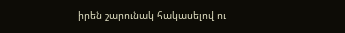իրեն շարունակ հակասելով ու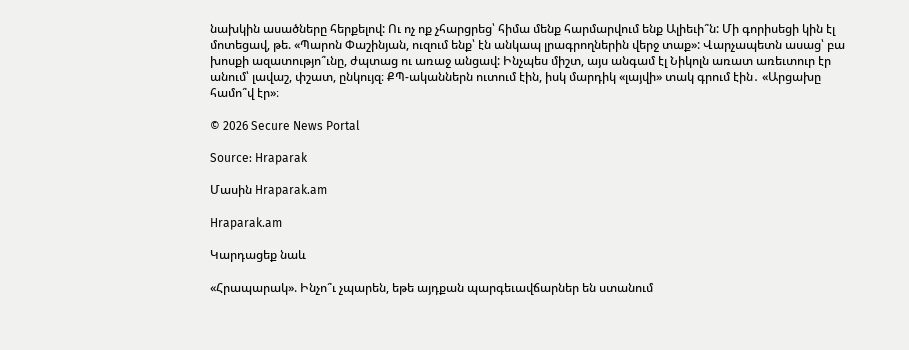նախկին ասածները հերքելով: Ու ոչ ոք չհարցրեց՝ հիմա մենք հարմարվում ենք Ալիեւի՞ն: Մի գորիսեցի կին էլ մոտեցավ, թե. «Պարոն Փաշինյան, ուզում ենք՝ էն անկապ լրագրողներին վերջ տաք»: Վարչապետն ասաց՝ բա խոսքի ազատությո՞ւնը, ժպտաց ու առաջ անցավ: Ինչպես միշտ, այս անգամ էլ Նիկոլն առատ առեւտուր էր անում՝ լավաշ, փշատ, ընկույզ։ ՔՊ-ականներն ուտում էին, իսկ մարդիկ «լայվի» տակ գրում էին․ «Արցախը համո՞վ էր»։

© 2026 Secure News Portal

Source: Hraparak

Մասին Hraparak.am

Hraparak.am

Կարդացեք նաև

«Հրապարակ». Ինչո՞ւ չպարեն, եթե այդքան պարգեւավճարներ են ստանում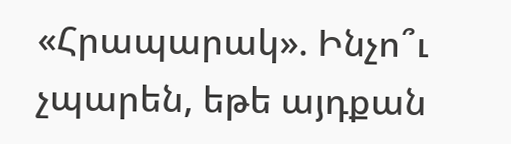«Հրապարակ». Ինչո՞ւ չպարեն, եթե այդքան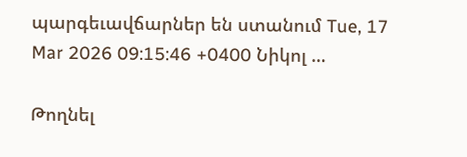պարգեւավճարներ են ստանում Tue, 17 Mar 2026 09:15:46 +0400 Նիկոլ …

Թողնել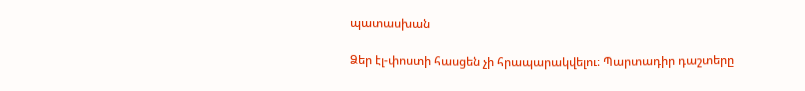պատասխան

Ձեր էլ-փոստի հասցեն չի հրապարակվելու։ Պարտադիր դաշտերը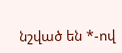նշված են *-ով